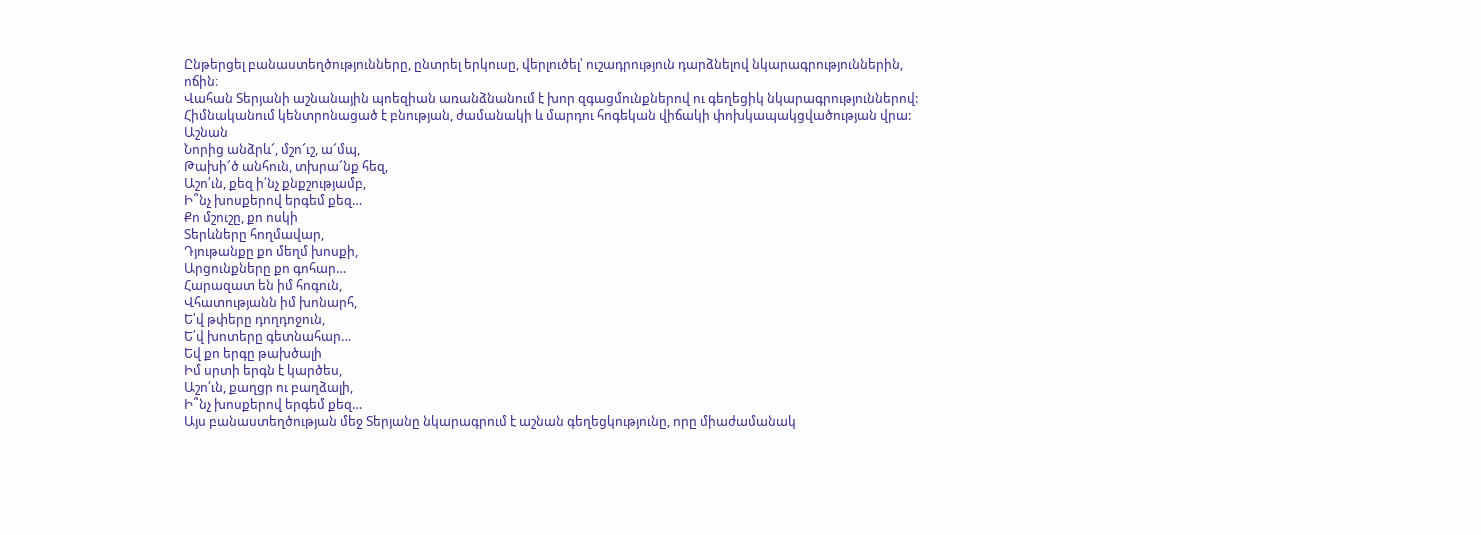Ընթերցել բանաստեղծությունները, ընտրել երկուսը, վերլուծել՝ ուշադրություն դարձնելով նկարագրություններին, ոճին։
Վահան Տերյանի աշնանային պոեզիան առանձնանում է խոր զգացմունքներով ու գեղեցիկ նկարագրություններով: Հիմնականում կենտրոնացած է բնության, ժամանակի և մարդու հոգեկան վիճակի փոխկապակցվածության վրա:
Աշնան
Նորից անձրև՜, մշո՜ւշ, ա՜մպ,
Թախի՜ծ անհուն, տխրա՜նք հեզ,
Աշո՛ւն, քեզ ի՛նչ քնքշությամբ,
Ի՞նչ խոսքերով երգեմ քեզ…
Քո մշուշը, քո ոսկի
Տերևները հողմավար,
Դյութանքը քո մեղմ խոսքի,
Արցունքները քո գոհար…
Հարազատ են իմ հոգուն,
Վհատությանն իմ խոնարհ,
Ե՛վ թփերը դողդոջուն,
Ե՛վ խոտերը գետնահար…
Եվ քո երգը թախծալի
Իմ սրտի երգն է կարծես,
Աշո՛ւն, քաղցր ու բաղձալի,
Ի՞նչ խոսքերով երգեմ քեզ…
Այս բանաստեղծության մեջ Տերյանը նկարագրում է աշնան գեղեցկությունը, որը միաժամանակ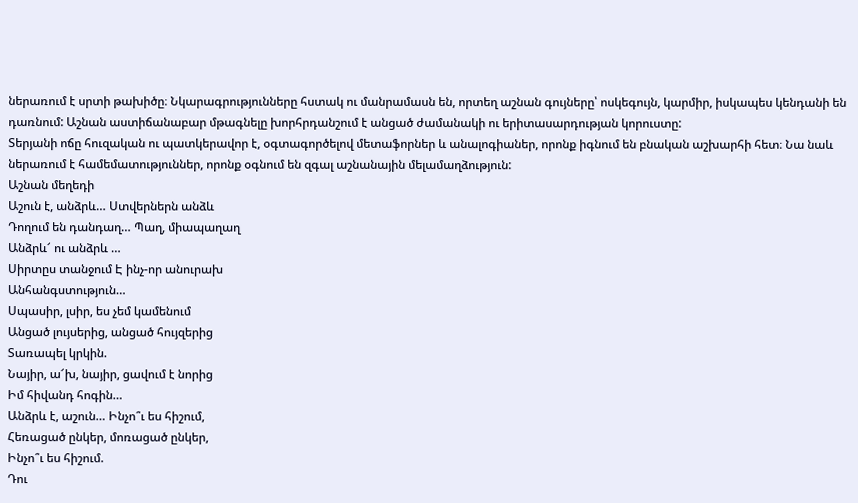ներառում է սրտի թախիծը։ Նկարագրությունները հստակ ու մանրամասն են, որտեղ աշնան գույները՝ ոսկեգույն, կարմիր, իսկապես կենդանի են դառնում: Աշնան աստիճանաբար մթագնելը խորհրդանշում է անցած ժամանակի ու երիտասարդության կորուստը:
Տերյանի ոճը հուզական ու պատկերավոր է, օգտագործելով մետաֆորներ և անալոգիաներ, որոնք իգնում են բնական աշխարհի հետ։ Նա նաև ներառում է համեմատություններ, որոնք օգնում են զգալ աշնանային մելամաղձություն:
Աշնան մեղեդի
Աշուն է, անձրև… Ստվերներն անձև
Դողում են դանդաղ… Պաղ, միապաղաղ
Անձրև՜ ու անձրև …
Սիրտըս տանջում Է ինչ-որ անուրախ
Անհանգստություն…
Սպասիր, լսիր, ես չեմ կամենում
Անցած լույսերից, անցած հույզերից
Տառապել կրկին.
Նայիր, ա՜խ, նայիր, ցավում է նորից
Իմ հիվանդ հոգին…
Անձրև է, աշուն… Ինչո՞ւ ես հիշում,
Հեռացած ընկեր, մոռացած ընկեր,
Ինչո՞ւ ես հիշում.
Դու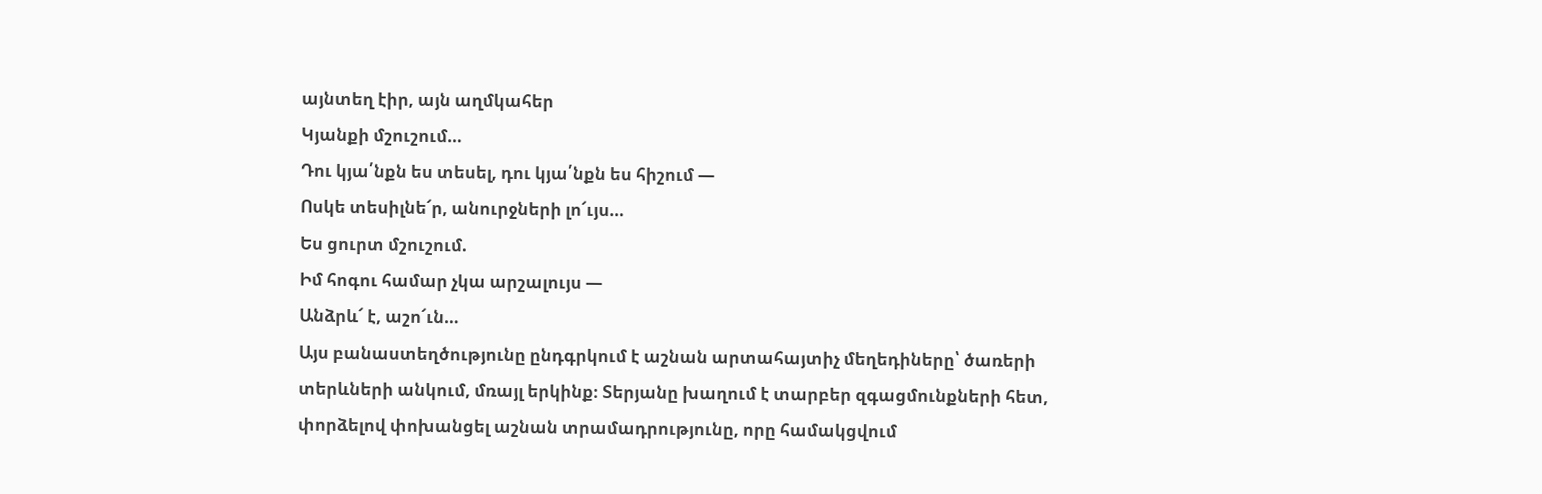այնտեղ էիր, այն աղմկահեր
Կյանքի մշուշում…
Դու կյա՛նքն ես տեսել, դու կյա՛նքն ես հիշում —
Ոսկե տեսիլնե՜ր, անուրջների լո՜ւյս…
Ես ցուրտ մշուշում.
Իմ հոգու համար չկա արշալույս —
Անձրև՜ է, աշո՜ւն…
Այս բանաստեղծությունը ընդգրկում է աշնան արտահայտիչ մեղեդիները՝ ծառերի տերևների անկում, մռայլ երկինք։ Տերյանը խաղում է տարբեր զգացմունքների հետ, փորձելով փոխանցել աշնան տրամադրությունը, որը համակցվում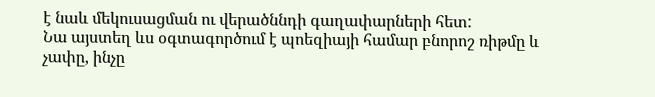է նաև մեկուսացման ու վերածննդի գաղափարների հետ:
Նա այստեղ ևս օգտագործում է պոեզիայի համար բնորոշ ռիթմը և չափը, ինչը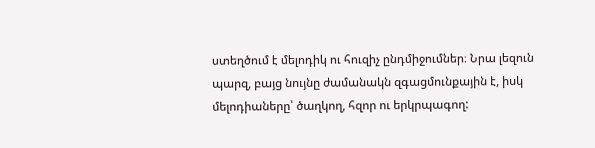ստեղծում է մելոդիկ ու հուզիչ ընդմիջումներ։ Նրա լեզուն պարզ, բայց նույնը ժամանակն զգացմունքային է, իսկ մելոդիաները՝ ծաղկող, հզոր ու երկրպագող: